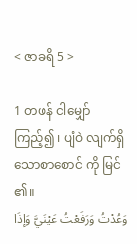< ဇာခရိ 5 >

1 တဖန် ငါမျှော် ကြည့်၍ ၊ ပျံဝဲ လျက်ရှိသောစာစောင် ကို မြင် ၏။
وَعُدْتُ وَرَفَعْتُ عَيْنَيَّ وَإذَا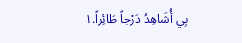بِي أُشَاهِدُ دَرْجاً طَائِراً.١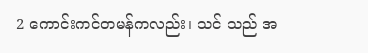2 ကောင်းကင်တမန်ကလည်း၊ သင် သည် အ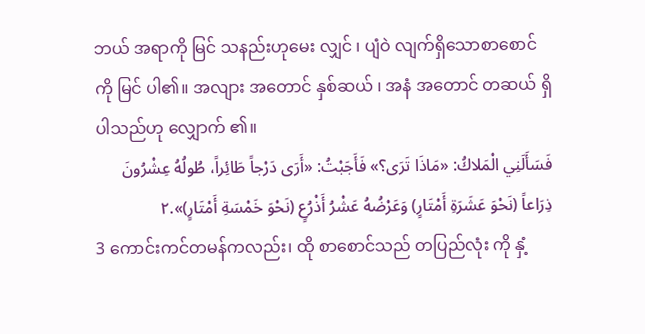ဘယ် အရာကို မြင် သနည်းဟုမေး လျှင် ၊ ပျံဝဲ လျက်ရှိသောစာစောင် ကို မြင် ပါ၏။ အလျား အတောင် နှစ်ဆယ် ၊ အနံ အတောင် တဆယ် ရှိပါသည်ဟု လျှောက် ၏။
فَسَأَلَنِي الْمَلاكُ: «مَاذَا تَرَى؟» فَأَجَبْتُ: «أَرَى دَرْجاً طَائِراً، طُولُهُ عِشْرُونَ ذِرَاعاً (نَحْوَ عَشَرَةِ أَمْتَارٍ) وَعَرْضُهُ عَشْرُ أَذْرُعٍ (نَحْوَ خَمْسَةِ أَمْتَارٍ)».٢
3 ကောင်းကင်တမန်ကလည်း၊ ထို စာစောင်သည် တပြည်လုံး ကို နှံ့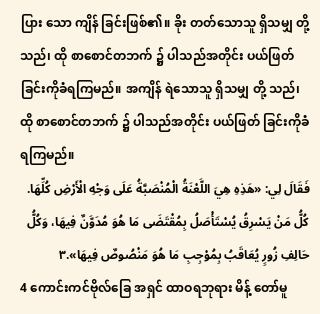ပြား သော ကျိန် ခြင်းဖြစ်၏။ ခိုး တတ်သောသူ ရှိသမျှ တို့သည်၊ ထို စာစောင်တဘက် ၌ ပါသည်အတိုင်း ပယ်ဖြတ် ခြင်းကိုခံရကြမည်။ အကျိန် ရဲသောသူ ရှိသမျှ တို့ သည်၊ ထို စာစောင်တဘက် ၌ ပါသည်အတိုင်း ပယ်ဖြတ် ခြင်းကိုခံရကြမည်။
فَقَالَ لِي: «هَذِهِ هِيَ اللَّعْنَةُ الْمُنْصَبَّةُ عَلَى وَجْهِ الْأَرْضِ كُلِّهَا. كُلُّ مَنْ يَسْرِقُ يُسْتَأْصَلُ بِمُقْتَضَى مَا هُوَ مُدَوَّنٌ فِيهَا، وَكُلُّ حَالِفِ زُورٍ يُعَاقَبُ بِمُوْجِبِ مَا هُوَ مَنْصُوصٌ فِيهَا».٣
4 ကောင်းကင်ဗိုလ်ခြေ အရှင် ထာဝရဘုရား မိန့် တော်မူ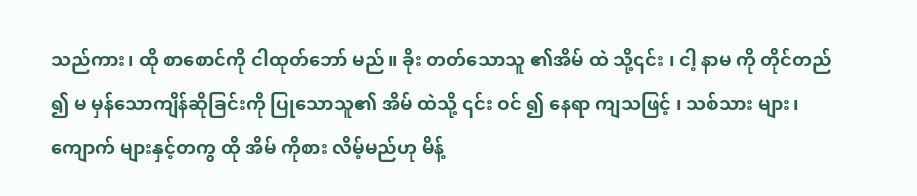သည်ကား၊ ထို စာစောင်ကို ငါထုတ်ဘော် မည်။ ခိုး တတ်သောသူ ၏အိမ် ထဲ သို့၎င်း ၊ ငါ့ နာမ ကို တိုင်တည် ၍ မ မှန်သောကျိန်ဆိုခြင်းကို ပြုသောသူ၏ အိမ် ထဲသို့ ၎င်း ဝင် ၍ နေရာ ကျသဖြင့် ၊ သစ်သား များ၊ ကျောက် များနှင့်တကွ ထို အိမ် ကိုစား လိမ့်မည်ဟု မိန့်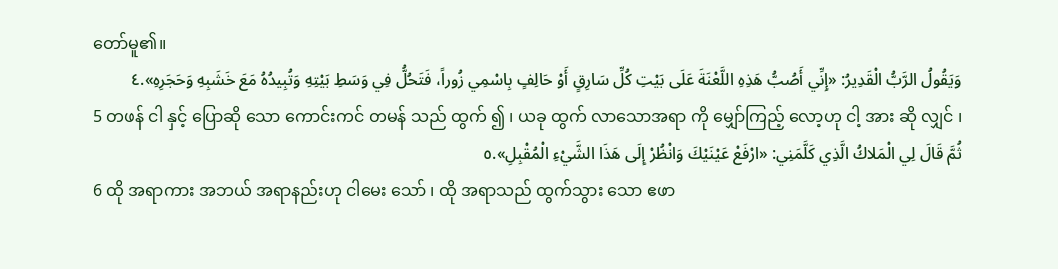တော်မူ၏။
وَيَقُولُ الرَّبُّ الْقَدِيرُ: «إِنِّي أَصُبُّ هَذِهِ اللَّعْنَةَ عَلَى بَيْتِ كُلِّ سَارِقٍ أَوْ حَالِفٍ بِاسْمِي زُوراً، فَتَحُلُّ فِي وَسَطِ بَيْتِهِ وَتُبِيدُهُ مَعَ خَشَبِهِ وَحَجَرِهِ».٤
5 တဖန် ငါ နှင့် ပြောဆို သော ကောင်းကင် တမန် သည် ထွက် ၍ ၊ ယခု ထွက် လာသောအရာ ကို မျှော်ကြည့် လော့ဟု ငါ့ အား ဆို လျှင် ၊
ثُمَّ قَالَ لِي الْمَلاكُ الَّذِي كَلَّمَنِي: «ارْفَعْ عَيْنَيْكَ وَانْظُرْ إِلَى هَذَا الشَّيْءِ الْمُقْبِلِ».٥
6 ထို အရာကား အဘယ် အရာနည်းဟု ငါမေး သော် ၊ ထို အရာသည် ထွက်သွား သော ဧဖာ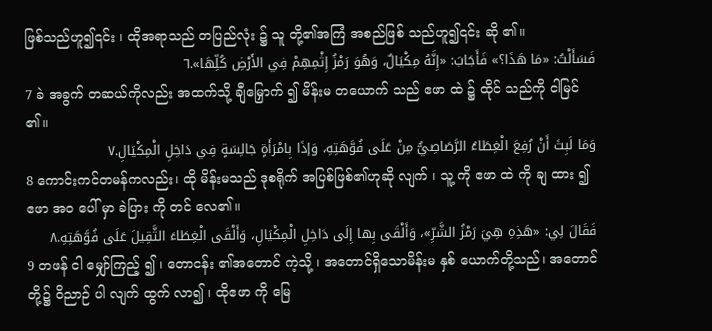ဖြစ်သည်ဟူ၍၎င်း ၊ ထိုအရာသည် တပြည်လုံး ၌ သူ တို့၏အကြံ အစည်ဖြစ် သည်ဟူ၍၎င်း ဆို ၏။
فَسَأَلْتُ: «مَا هَذَا؟» فَأَجَابَ: «إِنَّهُ مِكْيَالٌ، وَهُوَ رَمْزُ إِثْمِهِمْ فِي الأَرْضِ كُلِّهَا».٦
7 ခဲ အခွက် တဆယ်ကိုလည်း အထက်သို့ ချီမြှောက် ၍ မိန်းမ တယောက် သည် ဧဖာ ထဲ ၌ ထိုင် သည်ကို ငါမြင် ၏။
وَمَا لَبِثَ أَنْ رُفِعَ الْغِطَاءُ الرَّصَاصِيُّ مِنْ عَلَى فُوَّهَتِهِ، وَإذَا بِامْرَأَةٍ جَالِسَةٍ فِي دَاخِلِ الْمِكْيَالِ.٧
8 ကောင်းကင်တမန်ကလည်း၊ ထို မိန်းမသည် ဒုစရိုက် အပြစ်ဖြစ်၏ဟုဆို လျက် ၊ သူ့ ကို ဧဖာ ထဲ ကို ချ ထား ၍ ဧဖာ အဝ ပေါ် မှာ ခဲပြား ကို တင် လေ၏။
فَقَالَ لِي: «هَذِهِ هِيَ رَمْزُ الشَّرِّ»، وَأَلْقَى بِها إِلَى دَاخِلِ الْمِكْيَالِ، وَأَلْقَى الْغِطَاءَ الثَّقِيلَ عَلَى فُوَّهَتِهِ.٨
9 တဖန် ငါ မျှော်ကြည့် ၍ ၊ တောငန်း ၏အတောင် ကဲ့သို့ ၊ အတောင်ရှိသောမိန်းမ နှစ် ယောက်တို့သည်၊ အတောင် တို့၌ ဝိညာဉ် ပါ လျက် ထွက် လာ၍ ၊ ထိုဧဖာ ကို မြေ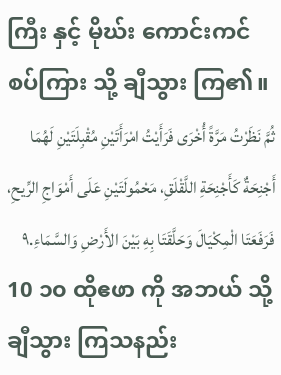ကြီး နှင့် မိုဃ်း ကောင်းကင်စပ်ကြား သို့ ချီသွား ကြ၏။
ثُمَّ نَظَرْتُ مَرَّةً أُخْرَى فَرَأَيْتُ امْرَأَتَيْنِ مُقْبِلَتَيْنِ لَهُمَا أَجْنِحَةٌ كَأَجْنِحَةِ اللَّقْلَقِ، مَحْمُولَتَيْنِ عَلَى أَمْوَاجِ الرِّيحِ، فَرَفَعَتَا الْمِكْيَالَ وَحَلَّقَتَا بِهِ بَيْنَ الأَرْضِ وَالسَّمَاءِ.٩
10 ၁၀ ထိုဧဖာ ကို အဘယ် သို့ချီသွား ကြသနည်း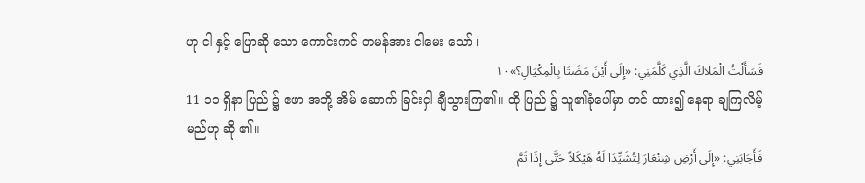ဟု ငါ နှင့် ပြောဆို သော ကောင်းကင် တမန်အား ငါမေး သော် ၊
فَسَأَلْتُ الْمَلاكَ الَّذِي كَلَّمَنِي: «إِلَى أَيْنَ مَضَتَا بِالْمِكْيَالِ؟»١٠
11 ၁၁ ရှိနာ ပြည် ၌ ဧဖာ အဘို့ အိမ် ဆောက် ခြင်းငှါ ချီသွားကြ၏။ ထို ပြည် ၌ သူ၏ခုံပေါ်မှာ တင် ထား၍ နေရာ ချကြလိမ့်မည်ဟု ဆို ၏။
فَأَجَابَنِي: «إِلَى أَرْضِ شِنْعَارَ لِتُشَيِّدَا لَهُ هَيْكَلاً حَتَّى إِذَا تَمَّ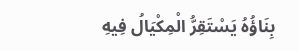بِنَاؤُهُ يَسْتَقِرُّ الْمِكْيَالُ فِيهِ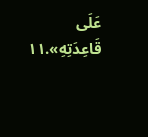عَلَى قَاعِدَتِهِ».١١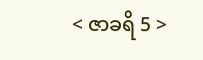< ဇာခရိ 5 >